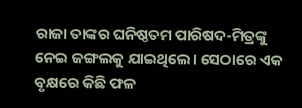ରାଜା ତାଙ୍କର ଘନିଷ୍ଠତମ ପାରିଷଦ-ମିତ୍ରଙ୍କୁ ନେଇ ଜଙ୍ଗଲକୁ ଯାଇଥିଲେ। ସେଠାରେ ଏକ ବୃକ୍ଷରେ କିଛି ଫଳ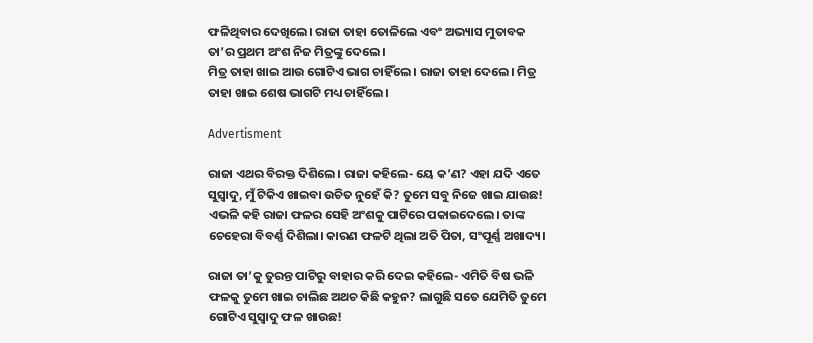ଫଳିଥିବାର ଦେଖିଲେ। ରାଜା ତାହା ତୋଳିଲେ ଏବଂ ଅଭ୍ୟାସ ମୁତାବକ ତା’ର ପ୍ରଥମ ଅଂଶ ନିଜ ମିତ୍ରଙ୍କୁ ଦେଲେ।
ମିତ୍ର ତାହା ଖାଇ ଆଉ ଗୋଟିଏ ଭାଗ ଚାହିଁଲେ। ରାଜା ତାହା ଦେଲେ। ମିତ୍ର ତାହା ଖାଇ ଶେଷ ଭାଗଟି ମଧ୍ୟ ଚାହିଁଲେ।

Advertisment

ରାଜା ଏଥର ବିରକ୍ତ ଦିଶିଲେ। ରାଜା କହିଲେ- ୟେ କ’ଣ? ଏହା ଯଦି ଏତେ ସୁସ୍ବାଦୁ, ମୁଁ ଟିକିଏ ଖାଇବା ଉଚିତ ନୁହେଁ କି? ତୁମେ ସବୁ ନିଜେ ଖାଇ ଯାଉଛ!
ଏଭଳି କହି ରାଜା ଫଳର ସେହି ଅଂଶକୁ ପାଟିରେ ପକାଇ‌ଦେଲେ। ତାଙ୍କ ଚେହେରା ବିବର୍ଣ୍ଣ ଦିଶିଲା। କାରଣ ଫଳଟି ଥିଲା ଅତି ପିତା, ସଂପୂର୍ଣ୍ଣ ଅଖାଦ୍ୟ।

ରାଜା ତା’କୁ ତୁରନ୍ତ ପାଟିରୁ ବାହାର କରି ଦେଇ କହିଲେ- ଏମିତି ବିଷ ଭଳି ଫଳକୁ ତୁମେ ଖାଇ ଚାଲିଛ ଅଥଚ କିଛି କହୁନ? ଲାଗୁଛି ସତେ ଯେମିତି ତୁମେ ଗୋଟିଏ ସୁସ୍ବାଦୁ ଫଳ ଖାଉଛ!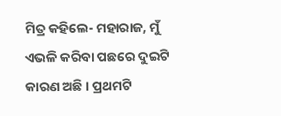ମିତ୍ର କହିଲେ- ମହାରାଜ, ମୁଁ ଏଭଳି କରିବା ପଛରେ ଦୁଇଟି କାରଣ ଅଛି। ପ୍ରଥମଟି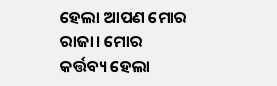ହେଲା ଆପଣ ମୋର ରାଜା। ମୋର କର୍ତ୍ତବ୍ୟ ହେଲା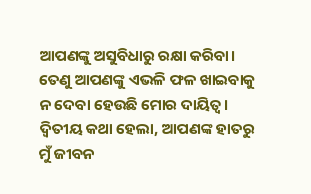ଆପଣଙ୍କୁ ଅସୁବିଧାରୁ ରକ୍ଷା କରିବା। ତେଣୁ ଆପଣଙ୍କୁ ଏଭଳି ଫଳ ଖାଇବାକୁ ନ ଦେବା ହେଉଛି ମୋର ଦାୟିତ୍ବ। ଦ୍ବିତୀୟ କଥା ହେଲ‌ା, ଆପଣଙ୍କ ହାତରୁ ମୁଁ ଜୀବନ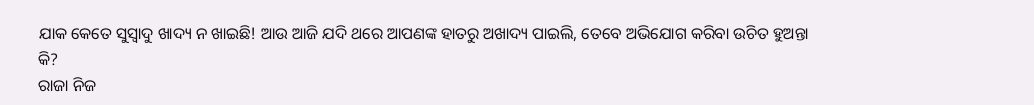ଯାକ କେତେ ସୁସ୍ବାଦୁ ଖାଦ୍ୟ ନ ଖାଇଛି! ଆଉ ଆଜି ଯଦି ଥରେ ଆପଣଙ୍କ ହାତରୁ ଅଖାଦ୍ୟ ପାଇଲି, ତେବେ ଅଭିଯୋଗ କରିବା ଉଚିତ ହୁଅନ୍ତା କି?
ରାଜା ନିଜ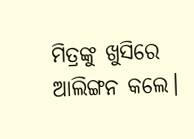ମିତ୍ରଙ୍କୁ ଖୁସିରେ ଆଲିଙ୍ଗନ କଲେ।